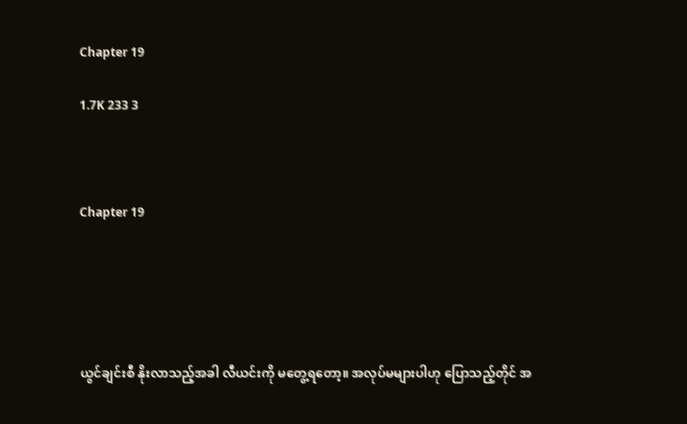Chapter 19

1.7K 233 3



Chapter 19





ယွင်ချင်းစီ နိုးလာသည့်အခါ လီယင်းကို မတွေ့ရတော့။ အလုပ်မများပါဟု ပြောသည့်တိုင် အ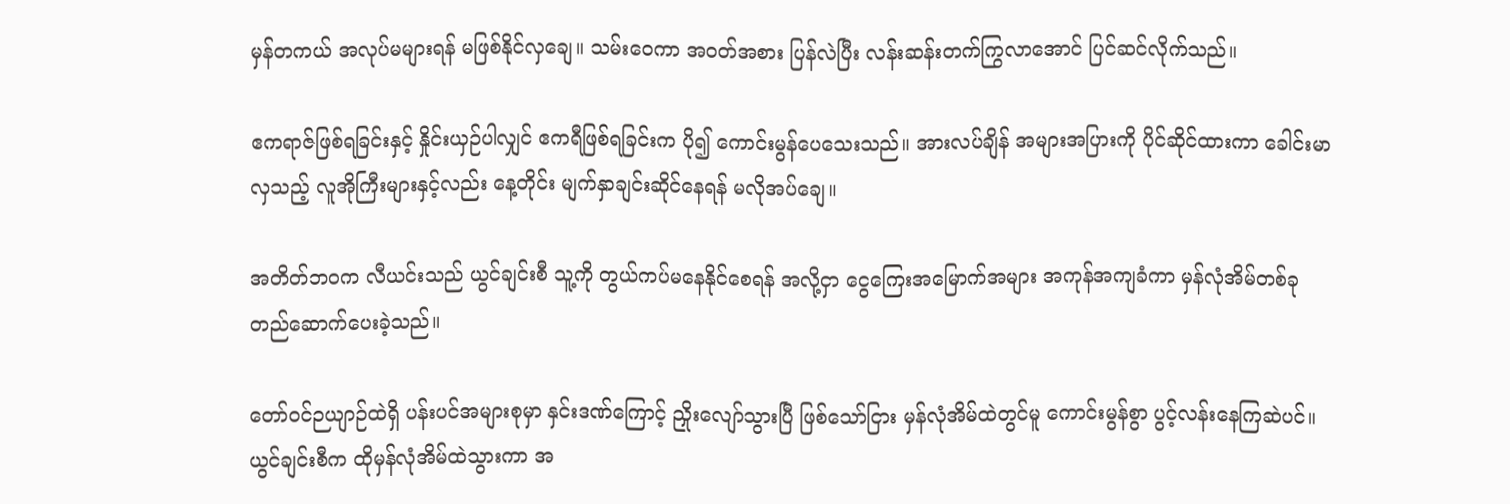မှန်တကယ် အလုပ်မများရန် မဖြစ်နိုင်လှချေ။ သမ်းဝေကာ အဝတ်အစား ပြန်လဲပြီး လန်းဆန်းတက်ကြွလာအောင် ပြင်ဆင်လိုက်သည်။

ဧကရာဇ်ဖြစ်ရခြင်းနှင့် နှိုင်းယှဉ်ပါလျှင် ဧကရီဖြစ်ရခြင်းက ပို၍ ကောင်းမွန်ပေသေးသည်။ အားလပ်ချိန် အများအပြားကို ပိုင်ဆိုင်ထားကာ ခေါင်းမာလှသည့် လူအိုကြီးများနှင့်လည်း နေ့တိုင်း မျက်နှာချင်းဆိုင်နေရန် မလိုအပ်ချေ။

အတိတ်ဘဝက လီယင်းသည် ယွင်ချင်းစီ သူ့ကို တွယ်ကပ်မနေနိုင်စေရန် အလို့ငှာ ငွေကြေးအမြောက်အများ အကုန်အကျခံကာ မှန်လုံအိမ်တစ်ခု တည်ဆောက်ပေးခဲ့သည်။

တော်ဝင်ဉယျာဉ်ထဲရှိ ပန်းပင်အများစုမှာ နှင်းဒဏ်ကြောင့် ညှိုးလျော်သွားပြီ ဖြစ်သော်ငြား မှန်လုံအိမ်ထဲတွင်မူ ကောင်းမွန်စွာ ပွင့်လန်းနေကြဆဲပင်။ယွင်ချင်းစီက ထိုမှန်လုံအိမ်ထဲသွားကာ အ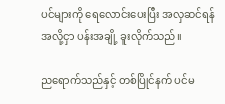ပင်များကို ရေလောင်းပေးပြီး အလှဆင်ရန် အလို့ငှာ ပန်းအချို့ ခူးလိုက်သည်။

ညရောက်သည်နှင့် တစ်ပြိုင်နက် ပင်မ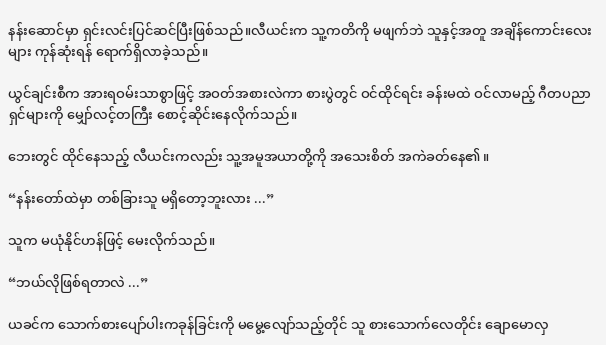နန်းဆောင်မှာ ရှင်းလင်းပြင်ဆင်ပြီးဖြစ်သည်။လီယင်းက သူ့ကတိကို မဖျက်ဘဲ သူနှင့်အတူ အချိန်ကောင်းလေးများ ကုန်ဆုံးရန် ရောက်ရှိလာခဲ့သည်။

ယွင်ချင်းစီက အားရဝမ်းသာစွာဖြင့် အဝတ်အစားလဲကာ စားပွဲတွင် ဝင်ထိုင်ရင်း ခန်းမထဲ ဝင်လာမည့် ဂီတပညာရှင်များကို မျှော်လင့်တကြီး စောင့်ဆိုင်းနေလိုက်သည်။

ဘေးတွင် ထိုင်နေသည့် လီယင်းကလည်း သူ့အမူအယာတို့ကို အသေးစိတ် အကဲခတ်နေ၏။

“နန်းတော်ထဲမှာ တစ်ခြားသူ မရှိတော့ဘူးလား ...”

သူက မယုံနိုင်ဟန်ဖြင့် မေးလိုက်သည်။

“ဘယ်လိုဖြစ်ရတာလဲ ...”

ယခင်က သောက်စားပျော်ပါးကခုန်ခြင်းကို မမွေ့လျော်သည့်တိုင် သူ စားသောက်လေတိုင်း ချောမောလှ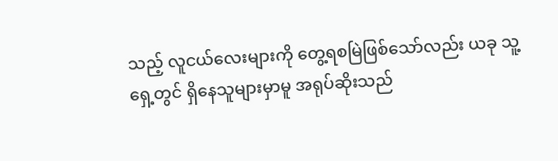သည့် လူငယ်လေးများကို တွေ့ရစမြဲဖြစ်သော်လည်း ယခု သူ့ရှေ့တွင် ရှိနေသူများမှာမူ အရုပ်ဆိုးသည်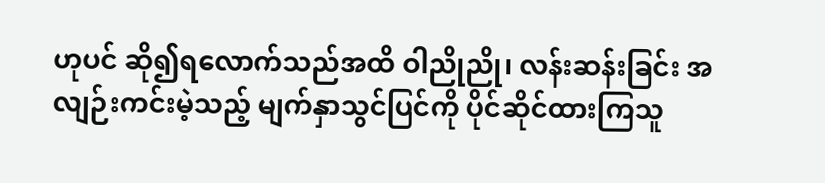ဟုပင် ဆို၍ရလောက်သည်အထိ ဝါညိုညို၊ လန်းဆန်းခြင်း အလျဉ်းကင်းမဲ့သည့် မျက်နှာသွင်ပြင်ကို ပိုင်ဆိုင်ထားကြသူ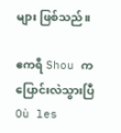များ ဖြစ်သည်။

ဧကရီ Shou က ပြောင်းလဲသွားပြီOù les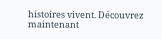histoires vivent. Découvrez maintenant